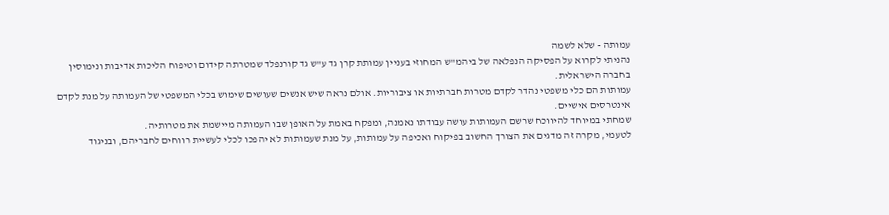עמותה - שלא לשמה
נהניתי לקרוא על הפסיקה הנפלאה של ביהמ"ש המחוזי בעניין עמותת קרן גד ע"ש גד קורנפלד שמטרתה קידום וטיפוח הליכות אדיבות ונימוסין בחברה הישראלית.
עמותות הם כלי משפטי נהדר לקדם מטרות חברתיות או ציבוריות. אולם נראה שיש אנשים שעושים שימוש בכלי המשפטי של העמותה על מנת לקדם אינטרסים אישיים.
שמחתי במיוחד להיווכח שרשם העמותות עושה עבודתו נאמנה, ומפקח באמת על האופן שבו העמותה מיישמת את מטרותיה.
לטעמי, מקרה זה מדגים את הצורך החשוב בפיקוח ואכיפה על עמותות, על מנת שעמותות לא יהפכו לכלי לעשיית רווחים לחבריהם, ובניגוד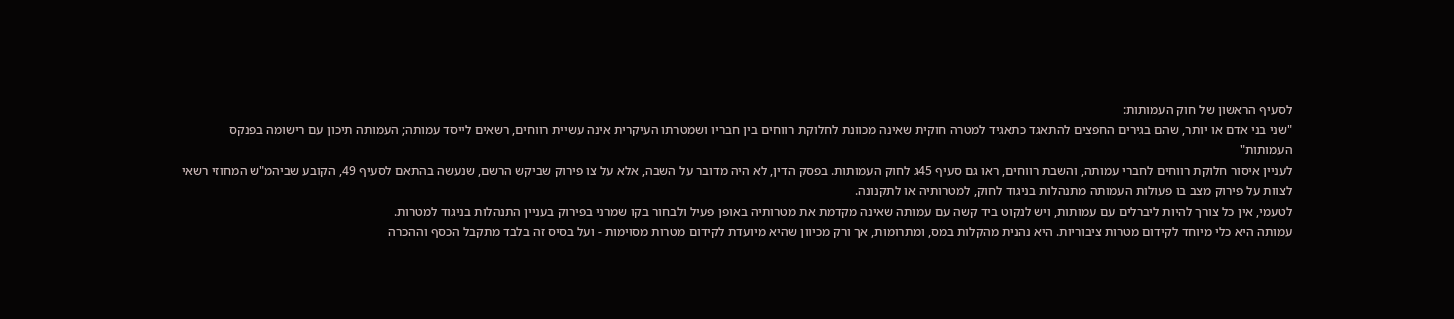לסעיף הראשון של חוק העמותות:
"שני בני אדם או יותר, שהם בגירים החפצים להתאגד כתאגיד למטרה חוקית שאינה מכוונת לחלוקת רווחים בין חבריו ושמטרתו העיקרית אינה עשיית רווחים, רשאים לייסד עמותה; העמותה תיכון עם רישומה בפנקס העמותות"
לעניין איסור חלוקת רווחים לחברי עמותה, והשבת רווחים, ראו גם סעיף 45ג לחוק העמותות. בפסק הדין, לא היה מדובר על השבה, אלא על צו פירוק שביקש הרשם, שנעשה בהתאם לסעיף 49, הקובע שביהמ"ש המחוזי רשאי לצוות על פירוק מצב בו פעולות העמותה מתנהלות בניגוד לחוק, למטרותיה או לתקנונה.
לטעמי, אין כל צורך להיות ליברלים עם עמותות, ויש לנקוט ביד קשה עם עמותה שאינה מקדמת את מטרותיה באופן פעיל ולבחור בקו שמרני בפירוק בעניין התנהלות בניגוד למטרות.
עמותה היא כלי מיוחד לקידום מטרות ציבוריות. היא נהנית מהקלות במס, ומתרומות, אך ורק מכיוון שהיא מיועדת לקידום מטרות מסוימות - ועל בסיס זה בלבד מתקבל הכסף וההכרה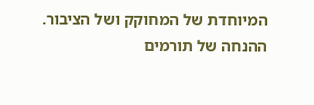המיוחדת של המחוקק ושל הציבור.
ההנחה של תורמים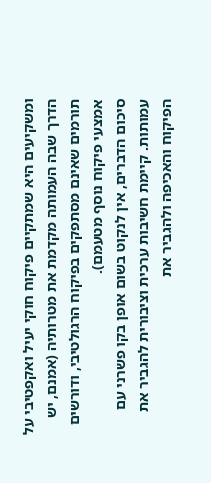ומשקיעים היא שמתקיים פיקוח חוקי יעיל ואקפטיבי על הדרך שבה העמותה מקדמת את מטרותיה (אמנם, יש תורמים שאינם מסתפקים בפיקוח הרגולטיבי, ודורשים אמצעי פיקוח נוסף מטעמם).
סיכום הדברים, אין לנקוט בשום אופן בקו פשרני עם עמותות. קיימת חשיבות ערכית וציבורית להגביר את הפיקוח והאכיפה ולהגביר את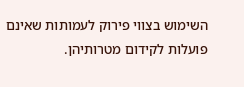השימוש בצווי פירוק לעמותות שאינם פועלות לקידום מטרותיהן.